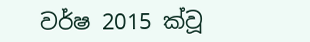වර්ෂ 2015 ක්වූ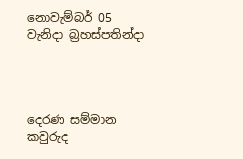නොවැම්බර් 05 වැනිදා බ්‍රහස්පතින්දා




දෙරණ සම්මාන කවුරුද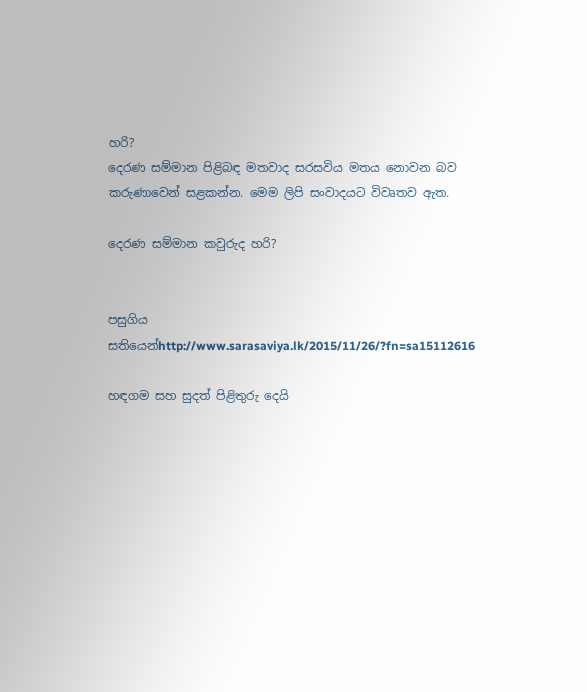හරි?
දෙරණ සම්මාන පිළිබඳ මතවාද සරසවිය මතය නොවන බව කරුණාවෙන් සළකන්න. මෙම ලිපි සංවාදයට විවෘතව ඇත.

දෙරණ සම්මාන කවුරුද හරි?


පසුගිය සතියෙන්http://www.sarasaviya.lk/2015/11/26/?fn=sa15112616

හඳගම සහ සුදත් පිළිතුරු දෙයි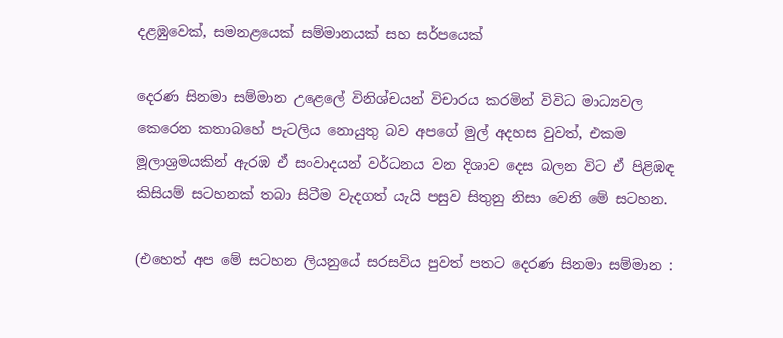දළඹුවෙක්, සමනළයෙක් සම්මානයක් සහ සර්පයෙක්

දෙරණ සිනමා සම්මාන උළෙලේ විනිශ්චයන් විචාරය කරමින් විවිධ මාධ්‍යවල කෙරෙන කතාබහේ පැටලිය නොයුතු බව අපගේ මුල් අදහස වුවත්, එකම මූලාශ්‍රමයකින් ඇරඹ ඒ සංවාදයන් වර්ධනය වන දිශාව දෙස බලන විට ඒ පිළිඹඳ කිසියම් සටහනක් තබා සිටීම වැදගත් යැයි පසුව සිතුනු නිසා වෙනි මේ සටහන.

(එහෙත් අප මේ සටහන ලියනුයේ සරසවිය පුවත් පතට දෙරණ සිනමා සම්මාන :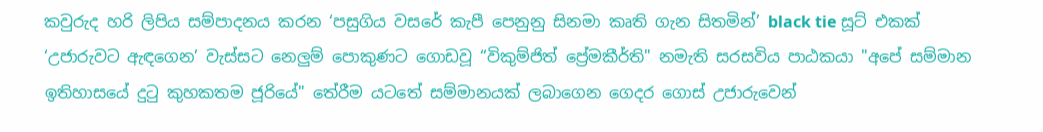කවුරුද හරි ලිපිය සම්පාදනය කරන ‘පසුගිය වසරේ කැපී පෙනුනු සිනමා කෘති ගැන සිතමින්’ black tie සූට් එකක් ‘උජාරුවට ඇඳගෙන’ වැස්සට නෙලුම් පොකුණට ගොඩවූ “විකුම්ජිත් ප්‍රේමකීර්ති" නමැති සරසවිය පාඨකයා "අපේ සම්මාන ඉතිහාසයේ දුටු කුහකතම ජූරියේ" තේරීම යටතේ සම්මානයක් ලබාගෙන ගෙදර ගොස් උජාරුවෙන්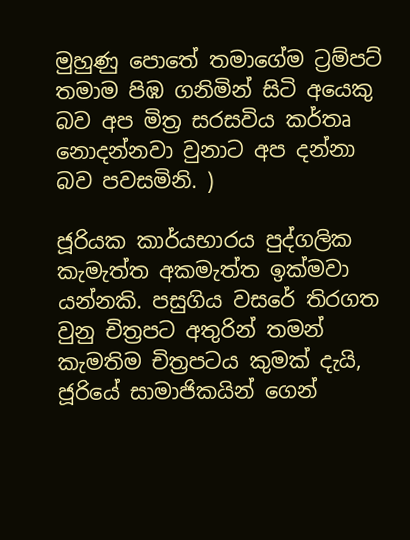මුහුණු පොතේ තමාගේම ට්‍රම්පට් තමාම පිඹ ගනිමින් සිටි අයෙකු බව අප මිත්‍ර සරසවිය කර්තෘ නොදන්නවා වුනාට අප දන්නා බව පවසමිනි. )

ජූරියක කාර්යභාරය පුද්ගලික කැමැත්ත අකමැත්ත ඉක්මවා යන්නකි. පසුගිය වසරේ තිරගත වුනු චිත්‍රපට අතුරින් තමන් කැමතිම චිත්‍රපටය කුමක් දැයි, ජූරියේ සාමාජිකයින් ගෙන්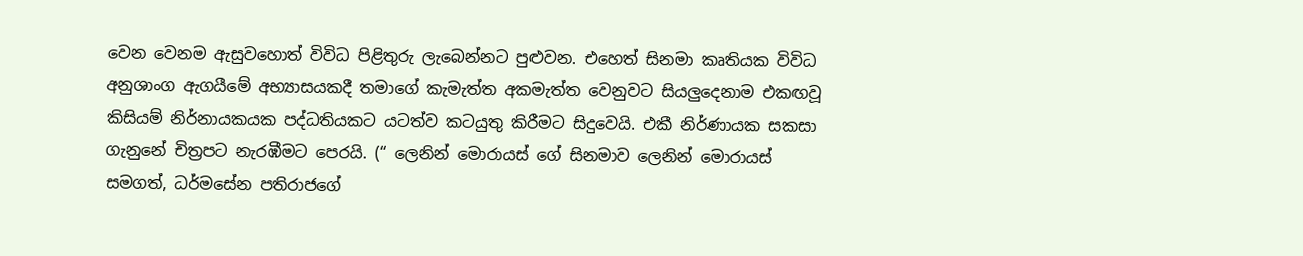වෙන වෙනම ඇසුවහොත් විවිධ පිළිතුරු ලැබෙන්නට පුළුවන. එහෙත් සිනමා කෘතියක විවිධ අනුශාංග ඇගයීමේ අභ්‍යාසයකදී තමාගේ කැමැත්ත අකමැත්ත වෙනුවට සියලුදෙනාම එකඟවූ කිසියම් නිර්නායකයක පද්ධතියකට යටත්ව කටයුතු කිරීමට සිදුවෙයි. එකී නිර්ණායක සකසා ගැනුනේ චිත්‍රපට නැරඹීමට පෙරයි. (“ ලෙනින් මොරායස් ගේ සිනමාව ලෙනින් මොරායස් සමගත්, ධර්මසේන පතිරාජගේ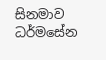සිනමාව ධර්මසේන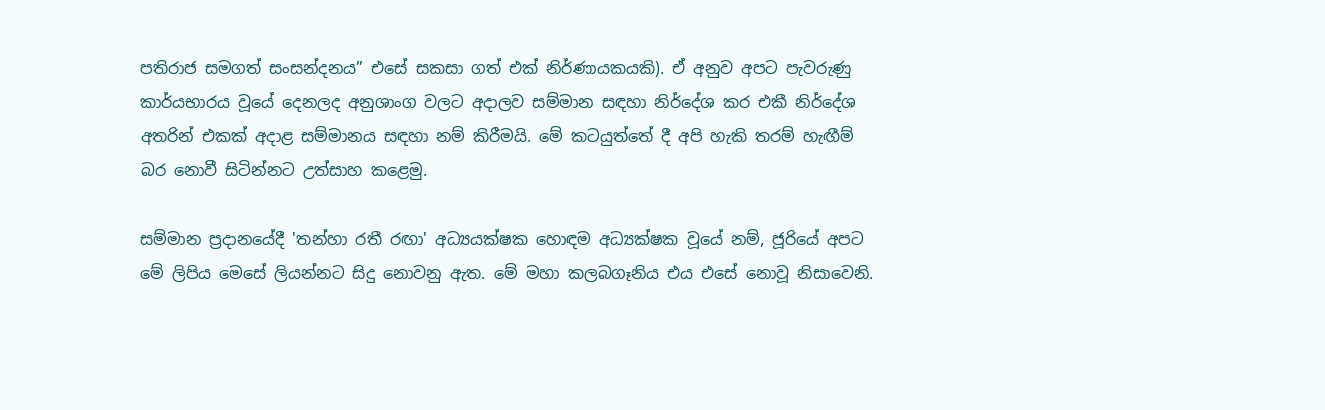පතිරාජ සමගත් සංසන්දනය” එසේ සකසා ගත් එක් නිර්ණායකයකි). ඒ අනුව අපට පැවරුණු කාර්යභාරය වූයේ දෙනලද අනුශාංග වලට අදාලව සම්මාන සඳහා නිර්දේශ කර එකී නිර්දේශ අතරින් එකක් අදාළ සම්මානය සඳහා නම් කිරීමයි. මේ කටයුත්තේ දී අපි හැකි තරම් හැඟීම් බර නොවී සිටින්නට උත්සාහ කළෙමු.

සම්මාන ප්‍රදානයේදී 'තන්හා රතී රඟා' අධ්‍යයක්ෂක හොඳම අධ්‍යක්ෂක වූයේ නම්, ජූරියේ අපට මේ ලිපිය මෙසේ ලියන්නට සිදු නොවනු ඇත. මේ මහා කලබගෑනිය එය එසේ නොවූ නිසාවෙනි.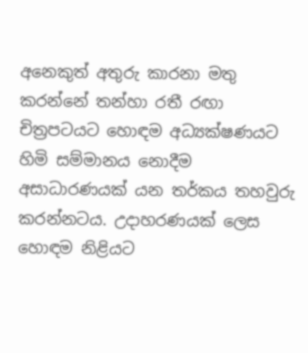අනෙකුත් අතුරු කාරනා මතු කරන්නේ තන්හා රතී රඟා චිත්‍රපටයට හොඳම අධ්‍යක්ෂණයට හිමි සම්මානය නොදීම අසාධාරණයක් යන තර්කය තහවුරු කරන්නටය. උදාහරණයක් ලෙස හොඳම නිළියට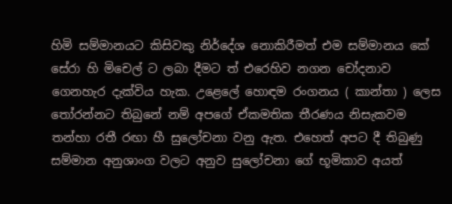හිමි සම්මානයට කිසිවකු නිර්දේශ නොකිරීමත් එම සම්මානය කේ සේරා හි මිචෙල් ට ලබා දීමට ත් එරෙහිව නගන චෝදනාව ගෙනහැර දැක්විය හැක. උළෙලේ හොඳම රංගනය ( කාන්තා ) ලෙස තෝරන්නට තිබුනේ නම් අපගේ ඒකමතික තීරණය නිසැකවම තන්හා රතී රඟා හී සුලෝචනා වනු ඇත. එහෙත් අපට දී තිබුණු සම්මාන අනුශාංග වලට අනුව සුලෝචනා ගේ භූමිකාව අයත්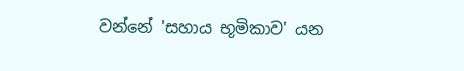වන්නේ 'සහාය භූමිකාව' යන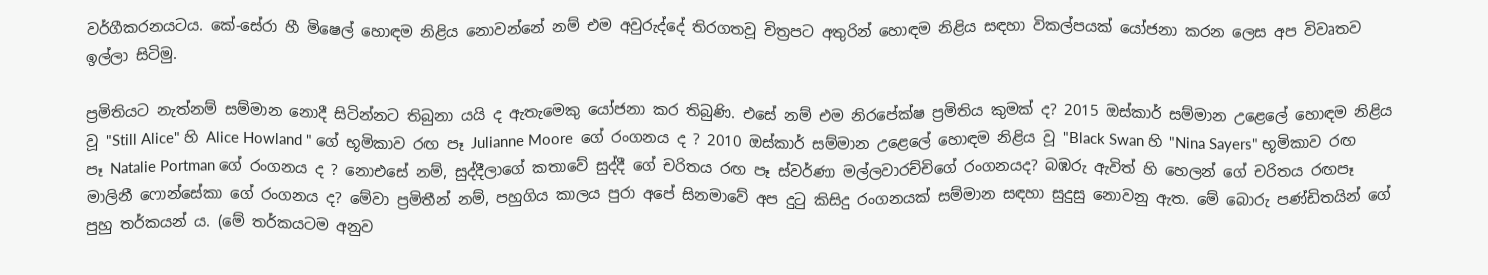වර්ගීකරනයටය. කේ-සේරා හී මිෂෙල් හොඳම නිළිය නොවන්නේ නම් එම අවුරුද්දේ තිරගතවූ චිත්‍රපට අතුරින් හොඳම නිළිය සඳහා විකල්පයක් යෝජනා කරන ලෙස අප විවෘතව ඉල්ලා සිටිමු.

ප්‍රමිතියට නැත්නම් සම්මාන නොදී සිටින්නට තිබුනා යයි ද ඇතැමෙකු යෝජනා කර තිබුණි. එසේ නම් එම නිරපේක්ෂ ප්‍රමිතිය කුමක් ද? 2015 ඔස්කාර් සම්මාන උළෙලේ හොඳම නිළිය වූ "Still Alice" හි Alice Howland " ගේ භූමිකාව රඟ පෑ Julianne Moore  ගේ රංගනය ද ? 2010 ඔස්කාර් සම්මාන උළෙලේ හොඳම නිළිය වූ "Black Swan හි "Nina Sayers" භූමිකාව රඟ පෑ Natalie Portman ගේ රංගනය ද ? නොඑසේ නම්, සුද්දීලාගේ කතාවේ සුද්දී ගේ චරිතය රඟ පෑ ස්වර්ණා මල්ලවාරච්චිගේ රංගනයද? බඹරු ඇවිත් හි හෙලන් ගේ චරිතය රඟපෑ මාලිනී ෆොන්සේකා ගේ රංගනය ද? මේවා ප්‍රමිතීන් නම්, පහුගිය කාලය පුරා අපේ සිනමාවේ අප දුටු කිසිදු රංගනයක් සම්මාන සඳහා සුදුසු නොවනු ඇත. මේ බොරු පණ්ඩිතයින් ගේ පුහු තර්කයන් ය. (මේ තර්කයටම අනුව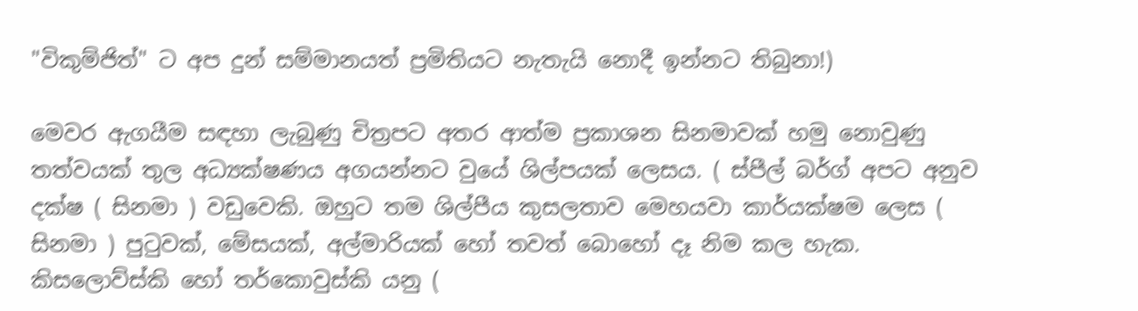"විකුම්ජිත්" ට අප දුන් සම්මානයත් ප්‍රමිතියට නැතැයි නොදී ඉන්නට තිබුනා!)

මෙවර ඇගයීම සඳහා ලැබුණු චිත්‍රපට අතර ආත්ම ප්‍රකාශන සිනමාවක් හමු නොවුණු තත්වයක් තුල අධ්‍යක්ෂණය අගයන්නට වුයේ ශිල්පයක් ලෙසය. ( ස්පීල් බර්ග් අපට අනුව දක්ෂ ( සිනමා ) වඩුවෙකි. ඔහුට තම ශිල්පීය කුසලතාව මෙහයවා කාර්යක්ෂම ලෙස ( සිනමා ) පුටුවක්, මේසයක්, අල්මාරියක් හෝ තවත් බොහෝ දෑ නිම කල හැක. කිසලොව්ස්කි හෝ තර්කොවුස්කි යනු (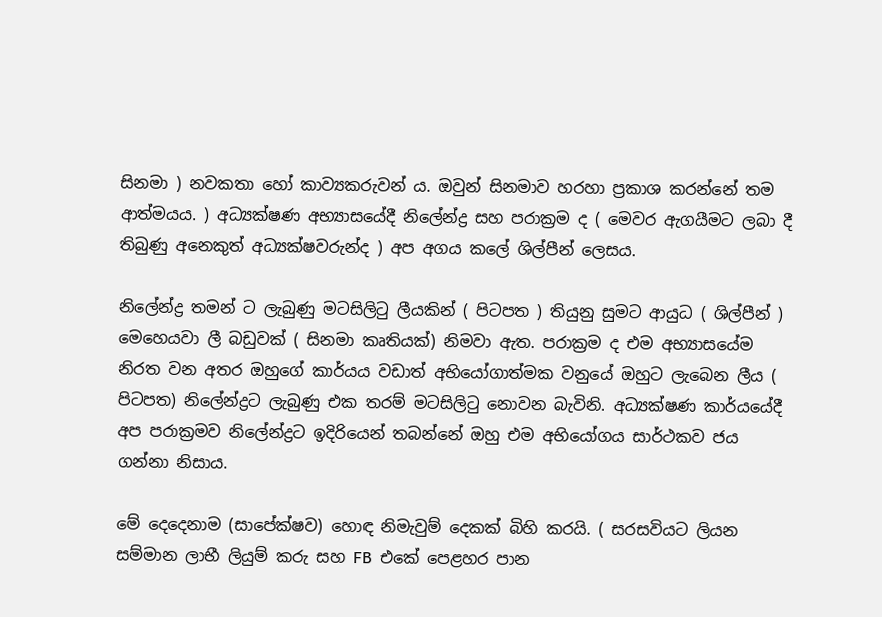සිනමා ) නවකතා හෝ කාව්‍යකරුවන් ය. ඔවුන් සිනමාව හරහා ප්‍රකාශ කරන්නේ තම ආත්මයය. ) අධ්‍යක්ෂණ අභ්‍යාසයේදී නිලේන්ද්‍ර සහ පරාක්‍රම ද ( මෙවර ඇගයීමට ලබා දී තිබුණු අනෙකුත් අධ්‍යක්ෂවරුන්ද ) අප අගය කලේ ශිල්පීන් ලෙසය.

නිලේන්ද්‍ර තමන් ට ලැබුණු මටසිලිටු ලීයකින් ( පිටපත ) තියුනු සුමට ආයුධ ( ශිල්පීන් ) මෙහෙයවා ලී බඩුවක් ( සිනමා කෘතියක්) නිමවා ඇත. පරාක්‍රම ද එම අභ්‍යාසයේම නිරත වන අතර ඔහුගේ කාර්යය වඩාත් අභියෝගාත්මක වනුයේ ඔහුට ලැබෙන ලීය ( පිටපත) නිලේන්ද්‍රට ලැබුණු එක තරම් මටසිලිටු නොවන බැවිනි. අධ්‍යක්ෂණ කාර්යයේදී අප පරාක්‍රමව නිලේන්ද්‍රට ඉදිරියෙන් තබන්නේ ඔහු එම අභියෝගය සාර්ථකව ජය ගන්නා නිසාය.

මේ දෙදෙනාම (සාපේක්ෂව) හොඳ නිමැවුම් දෙකක් බිහි කරයි. ( සරසවියට ලියන සම්මාන ලාභී ලියුම් කරු සහ FB  එකේ පෙළහර පාන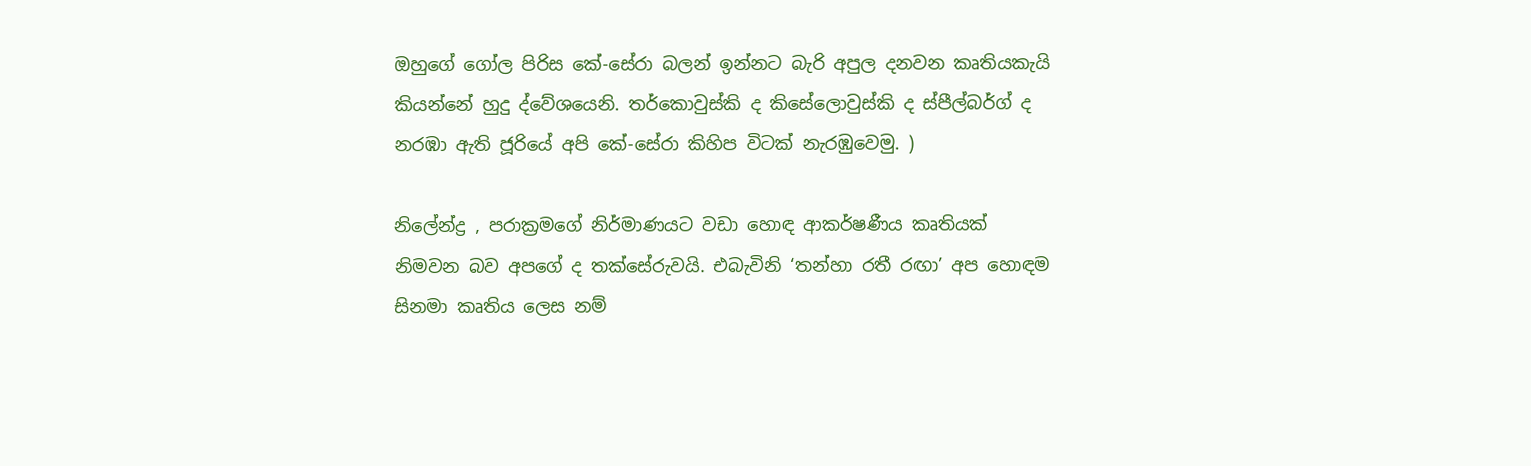ඔහුගේ ගෝල පිරිස කේ-සේරා බලන් ඉන්නට බැරි අපුල දනවන කෘතියකැයි කියන්නේ හුදු ද්වේශයෙනි. තර්කොවුස්කි ද කිසේලොවුස්කි ද ස්පීල්බර්ග් ද නරඹා ඇති ජූරියේ අපි කේ-සේරා කිහිප විටක් නැරඹුවෙමු. )

නිලේන්ද්‍ර , පරාක්‍රමගේ නිර්මාණයට වඩා හොඳ ආකර්ෂණීය කෘතියක් නිමවන බව අපගේ ද තක්සේරුවයි. එබැවිනි ‘තන්හා රතී රඟා’ අප හොඳම සිනමා කෘතිය ලෙස නම්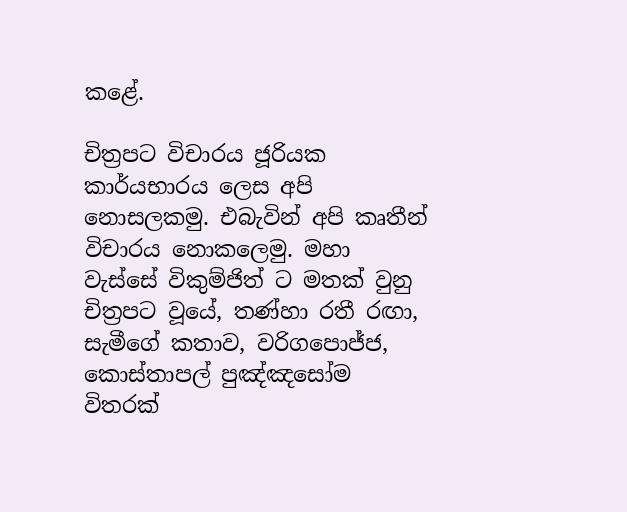කළේ.

චිත්‍රපට විචාරය ජූරියක කාර්යභාරය ලෙස අපි නොසලකමු. එබැවින් අපි කෘතීන් විචාරය නොකලෙමු. මහා වැස්සේ විකුම්ජිත් ට මතක් වුනු චිත්‍රපට වූයේ, තණ්හා රතී රඟා, සැමීගේ කතාව, වරිගපොජ්ජ, කොස්තාපල් පුඤ්ඤසෝම විතරක්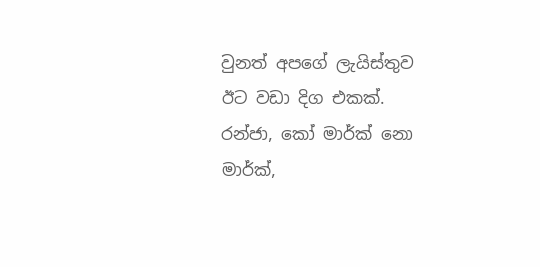වුනත් අපගේ ලැයිස්තුව ඊට වඩා දිග එකක්. රන්ජා, කෝ මාර්ක් නො මාර්ක්,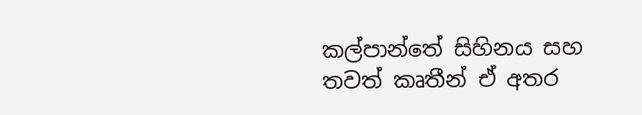කල්පාන්තේ සිහිනය සහ තවත් කෘතීන් ඒ අතර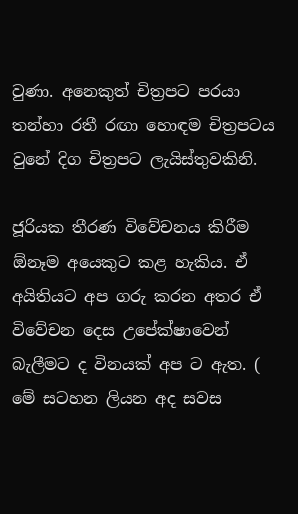වුණා. අනෙකුත් චිත්‍රපට පරයා තන්හා රතී රඟා හොඳම චිත්‍රපටය වුනේ දිග චිත්‍රපට ලැයිස්තුවකිනි.

ජූරියක තීරණ විවේචනය කිරීම ඕනෑම අයෙකුට කළ හැකිය. ඒ අයිතියට අප ගරු කරන අතර ඒ විවේචන දෙස උපේක්ෂාවෙන් බැලීමට ද විනයක් අප ට ඇත. ( මේ සටහන ලියන අද සවස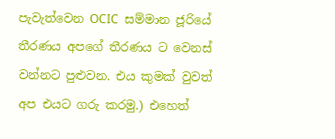පැවැත්වෙන OCIC  සම්මාන ජූරියේ තීරණය අපගේ තීරණය ට වෙනස් වන්නට පුළුවන. එය කුමක් වුවත් අප එයට ගරු කරමු.) එහෙත්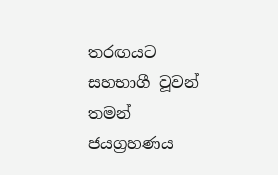තරඟයට සහභාගී වූවන් තමන් ජයග්‍රහණය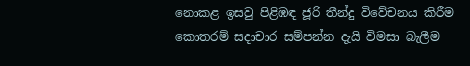නොකළ ඉසවු පිළිඹඳ ජූරි තීන්දු විවේචනය කිරීම කොතරම් සදාචාර සම්පන්න දැයි විමසා බැලීම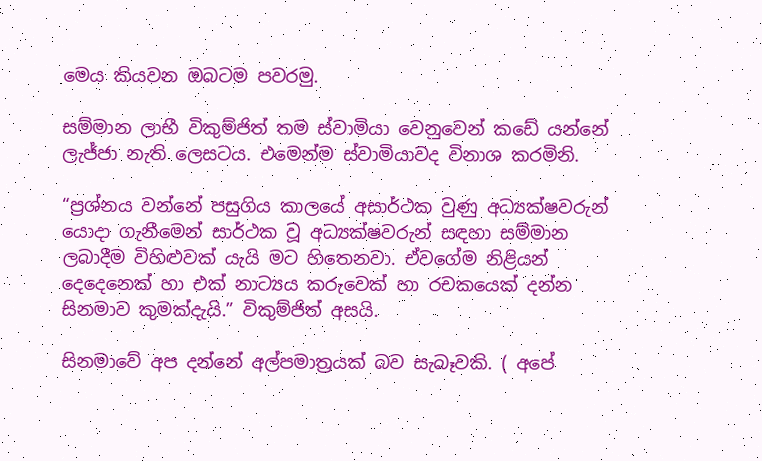මෙය කියවන ඔබටම පවරමු.

සම්මාන ලාභී විකුම්ජිත් තම ස්වාමියා වෙනුවෙන් කඩේ යන්නේ ලැජ්ජා නැති ලෙසටය. එමෙන්ම ස්වාමියාවද විනාශ කරමිනි.

“ප්‍රශ්නය වන්නේ පසුගිය කාලයේ අසාර්ථක වුණු අධ්‍යක්ෂවරුන් යොදා ගැනීමෙන් සාර්ථක වූ අධ්‍යක්ෂවරුන් සඳහා සම්මාන ලබාදීම විහිළුවක් යැයි මට හිතෙනවා. ඒවගේම නිළියන් දෙදෙනෙක් හා එක් නාට්‍යය කරුවෙක් හා රචකයෙක් දන්න සිනමාව කුමක්දැයි.” විකුම්ජිත් අසයි.

සිනමාවේ අප දන්නේ අල්පමාත්‍රයක් බව සැබෑවකි. ( අපේ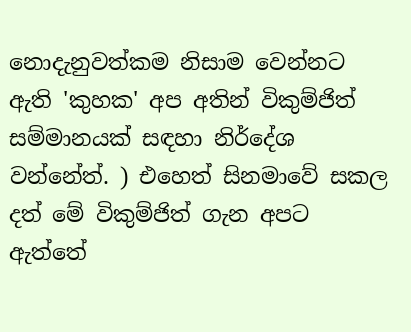නොදැනුවත්කම නිසාම වෙන්නට ඇති 'කුහක' අප අතින් විකුම්ජිත් සම්මානයක් සඳහා නිර්දේශ වන්නේත්. ) එහෙත් සිනමාවේ සකල දත් මේ විකුම්ජිත් ගැන අපට ඇත්තේ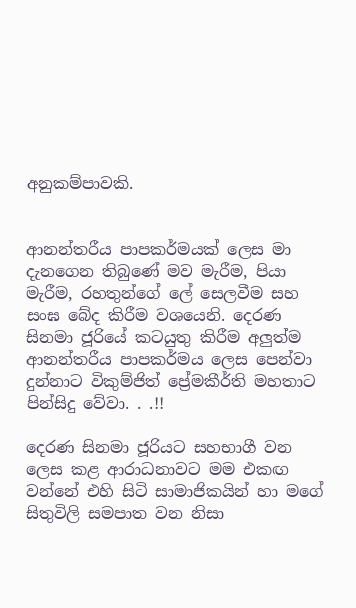අනුකම්පාවකි.


ආනන්තරීය පාපකර්මයක් ලෙස මා දැනගෙන තිබුණේ මව මැරීම, පියා මැරීම, රහතුන්ගේ ලේ සෙලවීම සහ සංඝ බේද කිරීම වශයෙනි. දෙරණ සිනමා ජූරියේ කටයුතු කිරීම අලුත්ම ආනන්තරීය පාපකර්මය ලෙස පෙන්වා දුන්නාට විකුම්ජිත් ප්‍රේමකීර්ති මහතාට පින්සිදු වේවා. . .!!

දෙරණ සිනමා ජූරියට සහභාගී වන ලෙස කළ ආරාධනාවට මම එකඟ වන්නේ එහි සිටි සාමාජිකයින් හා මගේ සිතුවිලි සමපාත වන නිසා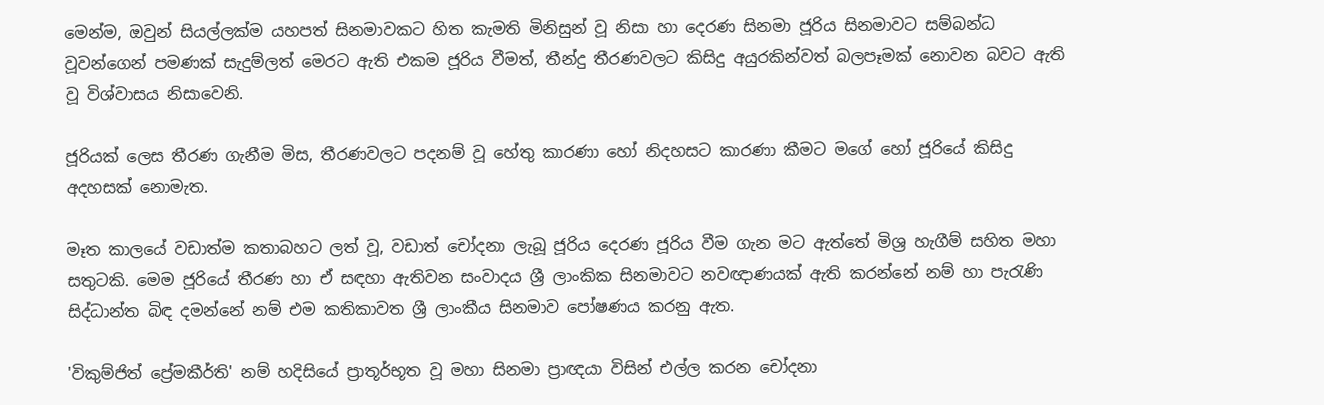මෙන්ම, ඔවුන් සියල්ලක්ම යහපත් සිනමාවකට හිත කැමති මිනිසුන් වූ නිසා හා දෙරණ සිනමා ජූරිය සිනමාවට සම්බන්ධ වූවන්ගෙන් පමණක් සැදුම්ලත් මෙරට ඇති එකම ජූරිය වීමත්, තීන්දු තීරණවලට කිසිදු අයුරකින්වත් බලපෑමක් නොවන බවට ඇති වූ විශ්වාසය නිසාවෙනි.

ජූරියක් ලෙස තීරණ ගැනීම මිස, තීරණවලට පදනම් වූ හේතු කාරණා හෝ නිදහසට කාරණා කීමට මගේ හෝ ජූරියේ කිසිදු අදහසක් නොමැත.

මෑත කාලයේ වඩාත්ම කතාබහට ලත් වූ, වඩාත් චෝදනා ලැබූ ජූරිය දෙරණ ජූරිය වීම ගැන මට ඇත්තේ මිශ්‍ර හැගීම් සහිත මහා සතුටකි. මෙම ජූරියේ තීරණ හා ඒ සඳහා ඇතිවන සංවාදය ශ්‍රී ලාංකික සිනමාවට නවඥාණයක් ඇති කරන්නේ නම් හා පැරැණි සිද්ධාන්ත බිඳ දමන්නේ නම් එම කතිකාවත ශ්‍රී ලාංකීය සිනමාව පෝෂණය කරනු ඇත.

'විකුම්ජිත් ප්‍රේමකීර්ති' නම් හදිසියේ ප්‍රාතූර්භූත වූ මහා සිනමා ප්‍රාඥයා විසින් එල්ල කරන චෝදනා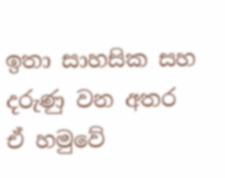ඉතා සාහසික සහ දරුණු වන අතර ඒ හමුවේ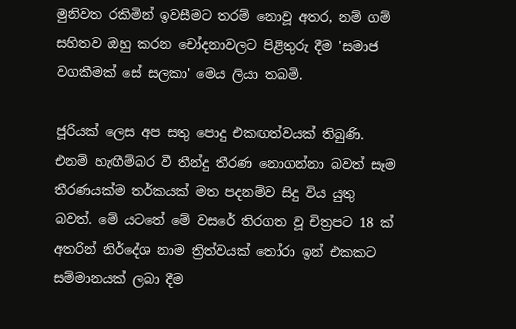මුනිවත රකිමින් ඉවසීමට තරම් නොවූ අතර, නම් ගම් සහිතව ඔහු කරන චෝදනාවලට පිළිතුරු දීම 'සමාජ වගකීමක් සේ සලකා' මෙය ලියා තබමි.

ජූරියක් ලෙස අප සතු පොදු එකඟත්වයක් තිබුණි. එනම් හැඟීම්බර වී තීන්දු තීරණ නොගන්නා බවත් සෑම තීරණයක්ම තර්කයක් මත පදනම්ව සිදු විය යුතු බවත්. මේ යටතේ මේ වසරේ තිරගත වූ චිත්‍රපට 18 ක් අතරින් නිර්දේශ නාම ත්‍රිත්වයක් තෝරා ඉන් එකකට සම්මානයක් ලබා දීම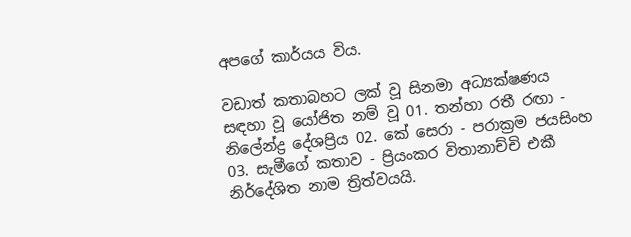අපගේ කාර්යය විය.

වඩාත් කතාබහට ලක් වූ සිනමා අධ්‍යක්ෂණය සඳහා වූ යෝජිත නම් වූ 01. තන්හා රතී රඟා - නිලේන්ද්‍ර දේශප්‍රිය 02. කේ සෙරා - පරාක්‍රම ජයසිංහ 03. සැමීගේ කතාව - ප්‍රියංකර විතානාච්චි එකී නිර්දේශිත නාම ත්‍රිත්වයයි.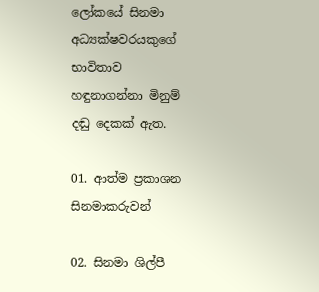ලෝකයේ සිනමා අධ්‍යක්ෂවරයකුගේ භාවිතාව හඳුනාගන්නා මිනුම් දඬු දෙකක් ඇත.

01. ආත්ම ප්‍රකාශන සිනමාකරුවන්

02. සිනමා ශිල්පී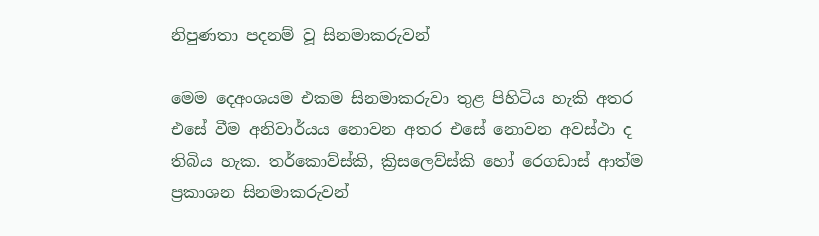නිපුණතා පදනම් වූ සිනමාකරුවන්

මෙම දෙඅංශයම එකම සිනමාකරුවා තුළ පිහිටිය හැකි අතර එසේ වීම අනිවාර්යය නොවන අතර එසේ නොවන අවස්ථා ද තිබිය හැක. තර්කොව්ස්කි, ක්‍රිසලෙව්ස්කි හෝ රෙගඩාස් ආත්ම ප්‍රකාශන සිනමාකරුවන්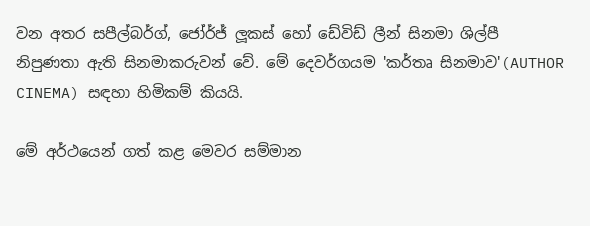වන අතර සපීල්බර්ග්, ජෝර්ජ් ලූකස් හෝ ඩේවිඩ් ලීන් සිනමා ශිල්පී නිපුණතා ඇති සිනමාකරුවන් වේ. මේ දෙවර්ගයම 'කර්තෘ සිනමාව'(AUTHOR CINEMA) සඳහා හිමිකම් කියයි.

මේ අර්ථයෙන් ගත් කළ මෙවර සම්මාන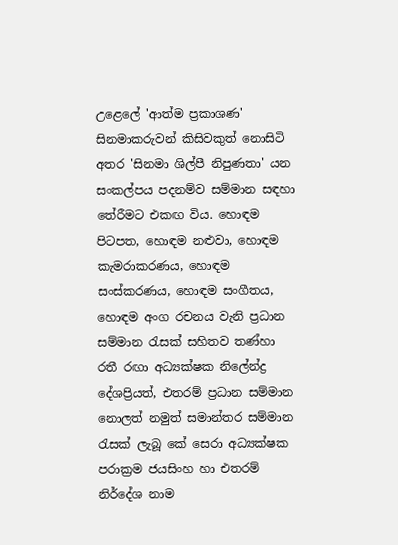උළෙලේ 'ආත්ම ප්‍රකාශණ' සිනමාකරුවන් කිසිවකුත් නොසිටි අතර 'සිනමා ශිල්පී නිපුණතා' යන සංකල්පය පදනම්ව සම්මාන සඳහා තේරීමට එකඟ විය. හොඳම පිටපත, හොඳම නළුවා, හොඳම කැමරාකරණය, හොඳම සංස්කරණය, හොඳම සංගීතය, හොඳම අංග රචනය වැනි ප්‍රධාන සම්මාන රැසක් සහිතව තණ්හා රතී රඟා අධ්‍යක්ෂක නිලේන්ද්‍ර දේශප්‍රියත්, එතරම් ප්‍රධාන සම්මාන නොලත් නමුත් සමාන්තර සම්මාන රැසක් ලැබූ කේ සෙරා අධ්‍යක්ෂක පරාක්‍රම ජයසිංහ හා එතරම් නිර්දේශ නාම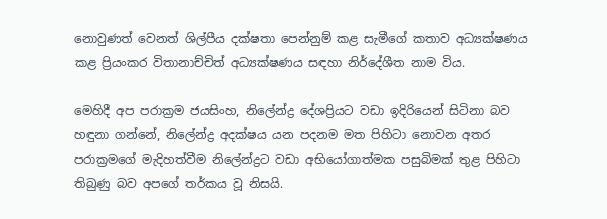නොවුණත් වෙනත් ශිල්පීය දක්ෂතා පෙන්නුම් කළ සැමීගේ කතාව අධ්‍යක්ෂණය කළ ප්‍රියංකර විතානාච්චිත් අධ්‍යක්ෂණය සඳහා නිර්දේශීත නාම විය.

මෙහිදී අප පරාක්‍රම ජයසිංහ, නිලේන්ද්‍ර දේශප්‍රියට වඩා ඉදිරියෙන් සිටිනා බව හඳුනා ගන්නේ, නිලේන්ද්‍ර අදක්ෂය යන පදනම මත පිහිටා නොවන අතර පරාක්‍රමගේ මැදිහත්වීම නිලේන්ද්‍රට වඩා අභියෝගාත්මක පසුබිමක් තුළ පිහිටා තිබුණු බව අපගේ තර්කය වූ නිසයි.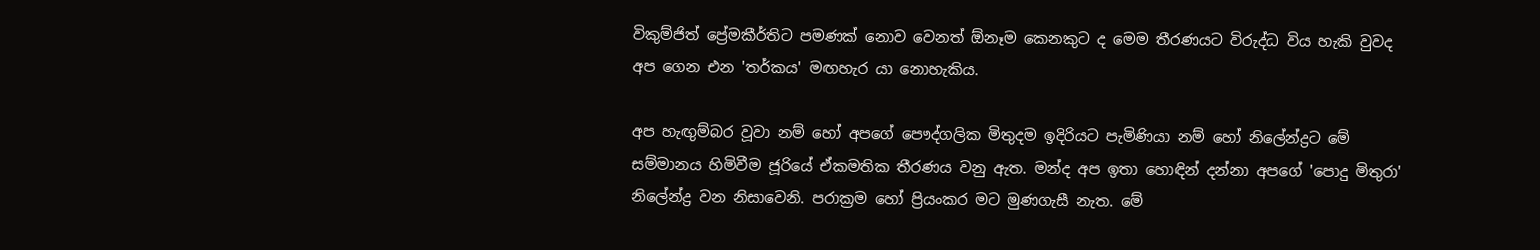විකුම්ජිත් ප්‍රේමකීර්තිට පමණක් නොව වෙනත් ඕනෑම කෙනකුට ද මෙම තීරණයට විරුද්ධ විය හැකි වුවද අප ගෙන එන 'තර්කය' මඟහැර යා නොහැකිය.

අප හැඟුම්බර වූවා නම් හෝ අපගේ පෞද්ගලික මිතුදම ඉදිරියට පැමිණියා නම් හෝ නිලේන්ද්‍රට මේ සම්මානය හිමිවීම ජූරියේ ඒකමතික තීරණය වනු ඇත. මන්ද අප ඉතා හොඳින් දන්නා අපගේ 'පොදු මිතුරා' නිලේන්ද්‍ර වන නිසාවෙනි. පරාක්‍රම හෝ ප්‍රියංකර මට මුණගැසී නැත. මේ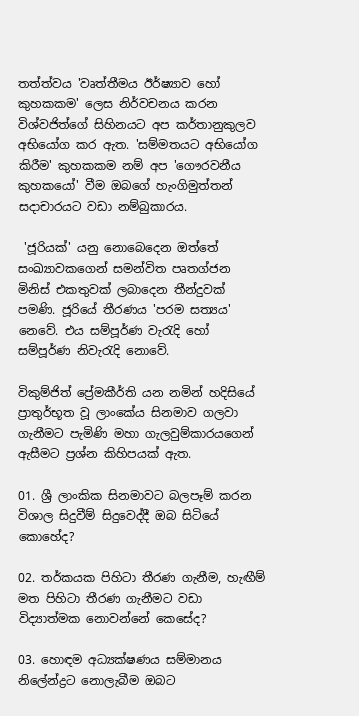තත්ත්වය 'වෘත්තීමය ඊර්ෂ්‍යාව හෝ කුහකකම' ලෙස නිර්වචනය කරන විශ්වජිත්ගේ සිහිනයට අප කර්තානුකුලව අභියෝග කර ඇත. 'සම්මතයට අභියෝග කිරීම' කුහකකම නම් අප 'ගෞරවනීය කුහකයෝ' වීම ඔබගේ හැංගිමුත්තන් සදාචාරයට වඩා නම්බුකාරය.

 'ජූරියක්' යනු නොබෙදෙන ඔත්තේ සංඛ්‍යාවකගෙන් සමන්විත පෘතග්ජන මිනිස් එකතුවක් ලබාදෙන තීන්දුවක් පමණි. ජූරියේ තීරණය 'පරම සත්‍යය' නෙවේ. එය සම්පූර්ණ වැරැදි හෝ සම්පූර්ණ නිවැරැදි නොවේ.

විකුම්ජිත් ප්‍රේමකීර්ති යන නමින් හදිසියේ ප්‍රාතුර්භූත වූ ලාංකේය සිනමාව ගලවා ගැනීමට පැමිණි මහා ගැලවුම්කාරයගෙන් ඇසීමට ප්‍රශ්න කිහිපයක් ඇත.

01. ශ්‍රී ලාංකික සිනමාවට බලපෑම් කරන විශාල සිදුවීම් සිදුවෙද්දී ඔබ සිටියේ කොහේද?

02. තර්කයක පිහිටා තීරණ ගැනීම, හැඟීම් මත පිහිටා තීරණ ගැනීමට වඩා විද්‍යාත්මක නොවන්නේ කෙසේද?

03. හොඳම අධ්‍යක්ෂණය සම්මානය නිලේන්ද්‍රට නොලැබීම ඔබට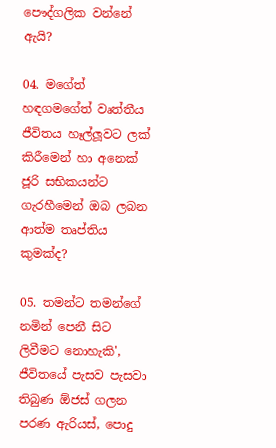පෞද්ගලික වන්නේ ඇයි?

04. මගේත් හඳගමගේත් වෘත්තීය ජීවිතය හෑල්ලූවට ලක් කිරීමෙන් හා අනෙක් ජූරි සභිකයන්ට ගැරහීමෙන් ඔබ ලබන ආත්ම තෘප්තිය කුමක්ද?

05. තමන්ට තමන්ගේ නමින් පෙනී සිට ලිවීමට නොහැකි', ජීවිතයේ පැසව පැසවා තිබුණ ඕජස් ගලන පරණ ඇරියස්, පොදු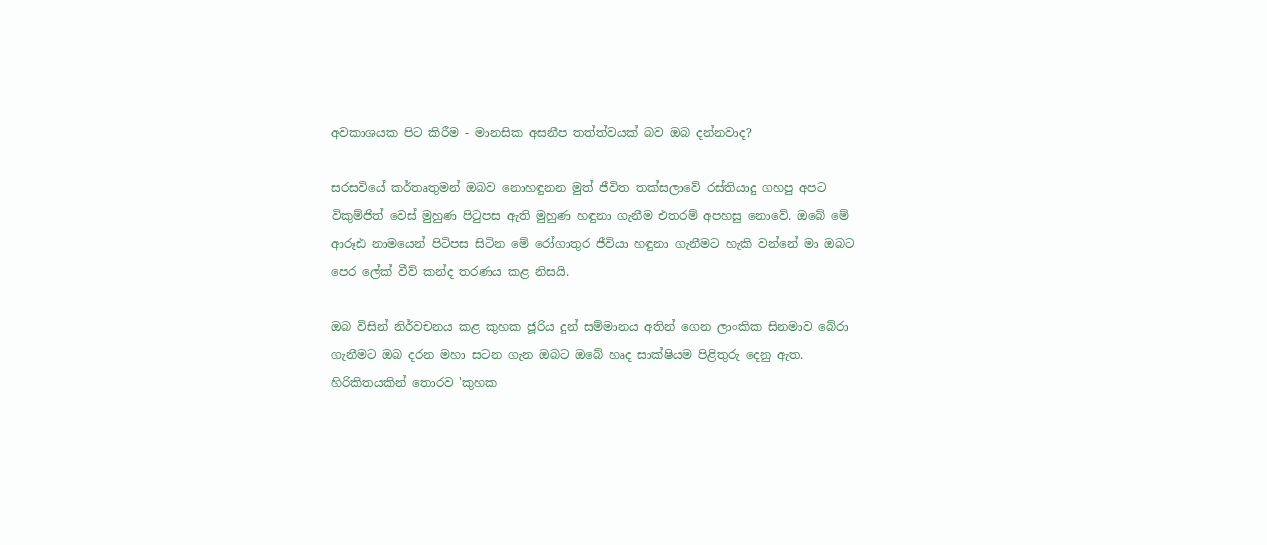අවකාශයක පිට කිරීම - මානසික අසනීප තත්ත්වයක් බව ඔබ දන්නවාද?

සරසවියේ කර්තෘතුමන් ඔබව නොහඳුනන මුත් ජීවිත තක්සලාවේ රස්තියාදු ගහපු අපට විකුම්ජිත් වෙස් මුහුණ පිටුපස ඇති මුහුණ හඳුනා ගැනීම එතරම් අපහසු නොවේ. ඔබේ මේ ආරූඪ නාමයෙන් පිටිපස සිටින මේ රෝගාතුර ජීවියා හඳුනා ගැනීමට හැකි වන්නේ මා ඔබට පෙර ලේක් වීව් කන්ද තරණය කළ නිසයි.

ඔබ විසින් නිර්වචනය කළ කුහක ජූරිය දුන් සම්මානය අතින් ගෙන ලාංකික සිනමාව බේරා ගැනීමට ඔබ දරන මහා සටන ගැන ඔබට ඔබේ හෘද සාක්ෂියම පිළිතුරු දෙනු ඇත. හිරිකිතයකින් තොරව 'කුහක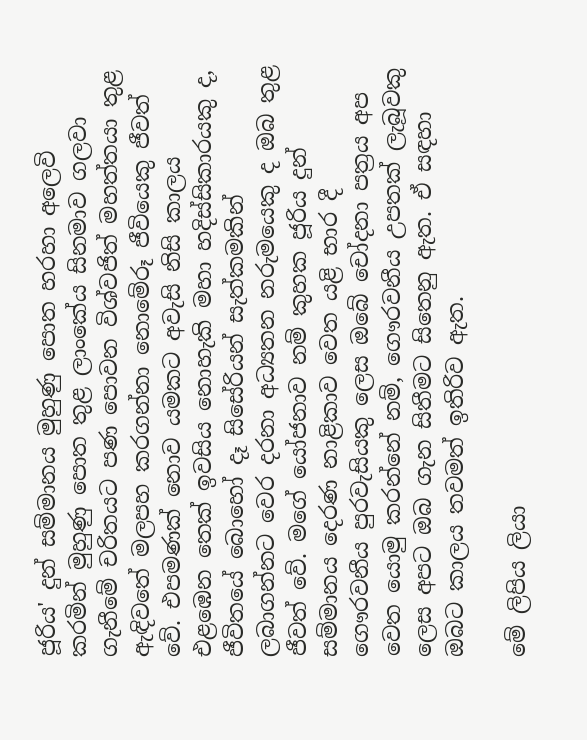ජූරිය' දුන් සම්මානය මුහුණු පොත හරහා අලෙවි කරමින් මුහුණු පොත තුළ ලාංකේය සිනමාව ගලවා ගැනීමේ චරිතයට පණ පොවන විශ්වජිත් මහත්තයා තුළ ඇඳිවතේ මලපහ කරගන්නා නොමේරූ ජීවියෙකු ජීවත් වේ. එපමණක් නොව යමකට අවැසි නිසි කාලය එළඹෙන තෙක් ඉවසිය නොහැකි මහා හදිස්සිකාරයකු ද, ජීවිතයේ බොහෝ දෑ සිසේරියන් සැත්කමකින් ලබාගන්නට වෙර දරනා අධ්‍යතන නරුමයෙකු ද ඔබ තුළ ජීවත් වේ. මගේ යෝජනාව නම් කුහක ජූරිය දුන් සම්මානය දෙරණ නාළිකාව වෙත යළි භාර දී ගෞරවනීය පුරවැසියකු ලෙස ඔබේ චෝදනා පත්‍රය අප වෙත යොමු කරන්නේ නම්, ගෞරවනීය උපතක් ලැබූවකු ලෙස අපට ඔබ ගැන සිතීමට සිතෙනු ඇත. ඒ සඳහා ඔබට කාලය තවමත් ඉතිරිව ඇත.

මේ ලිපිය ලියා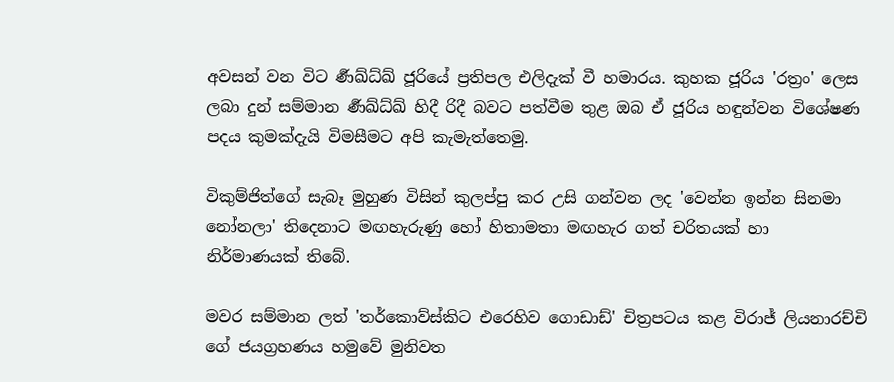අවසන් වන විට ර්‍ණඛ්ධ්ඛ් ජූරියේ ප්‍රතිපල එලිදැක් වී හමාරය. කුහක ජූරිය 'රත්‍රං' ලෙස ලබා දුන් සම්මාන ර්‍ණඛ්ධ්ඛ් හිදී රිදී බවට පත්වීම තුළ ඔබ ඒ ජූරිය හඳුන්වන විශේෂණ පදය කුමක්දැයි විමසීමට අපි කැමැත්තෙමු.

විකුම්ජිත්ගේ සැබෑ මුහුණ විසින් කුලප්පු කර උසි ගන්වන ලද 'වෙන්න ඉන්න සිනමා නෝනලා' තිදෙනාට මඟහැරුණු හෝ හිතාමතා මඟහැර ගත් චරිතයක් හා නිර්මාණයක් තිබේ.

මවර සම්මාන ලත් 'තර්කොව්ස්කිට එරෙහිව ගොඩාඩ්' චිත්‍රපටය කළ විරාජ් ලියනාරච්චි ගේ ජයග්‍රහණය හමුවේ මුනිවත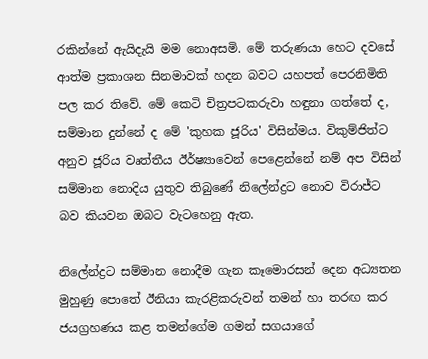රකින්නේ ඇයිදැයි මම නොඅසමි. මේ තරුණයා හෙට දවසේ ආත්ම ප්‍රකාශන සිනමාවක් හදන බවට යහපත් පෙරනිමිති පල කර තිවේ. මේ කෙටි චිත්‍රපටකරුවා හඳුනා ගත්තේ ද, සම්මාන දුන්නේ ද මේ 'කුහක ජූරිය' විසින්මය. විකුම්ජිත්ට අනුව ජූරිය වෘත්තීය ඊර්ෂ්‍යාවෙන් පෙළෙන්නේ නම් අප විසින් සම්මාන නොදිය යුතුව තිබුණේ නිලේන්ද්‍රට නොව විරාජ්ට බව කියවන ඔබට වැටහෙනු ඇත.

නිලේන්ද්‍රට සම්මාන නොදීම ගැන කෑමොරසන් දෙන අධ්‍යතන මුහුණු පොතේ ඊනියා කැරළිකරුවන් තමන් හා තරඟ කර ජයග්‍රහණය කළ තමන්ගේම ගමන් සගයාගේ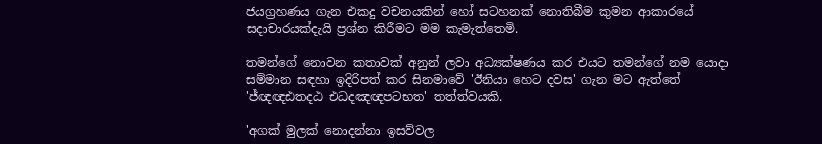ජයග්‍රහණය ගැන එකදු වචනයකින් හෝ සටහනක් නොතිබීම කුමන ආකාරයේ සදාචාරයක්දැයි ප්‍රශ්න කිරීමට මම කැමැත්තෙමි.

තමන්ගේ නොවන කතාවක් අනුන් ලවා අධ්‍යක්ෂණය කර එයට තමන්ගේ නම යොදා සම්මාන සඳහා ඉදිරිපත් කර සිනමාවේ 'ඊනියා හෙට දවස' ගැන මට ඇත්තේ 'ජ්ඥඥඪතදඨ එධදඤඥපටභත' තත්ත්වයකි.

'අගක් මුලක් නොදන්නා ඉසව්වල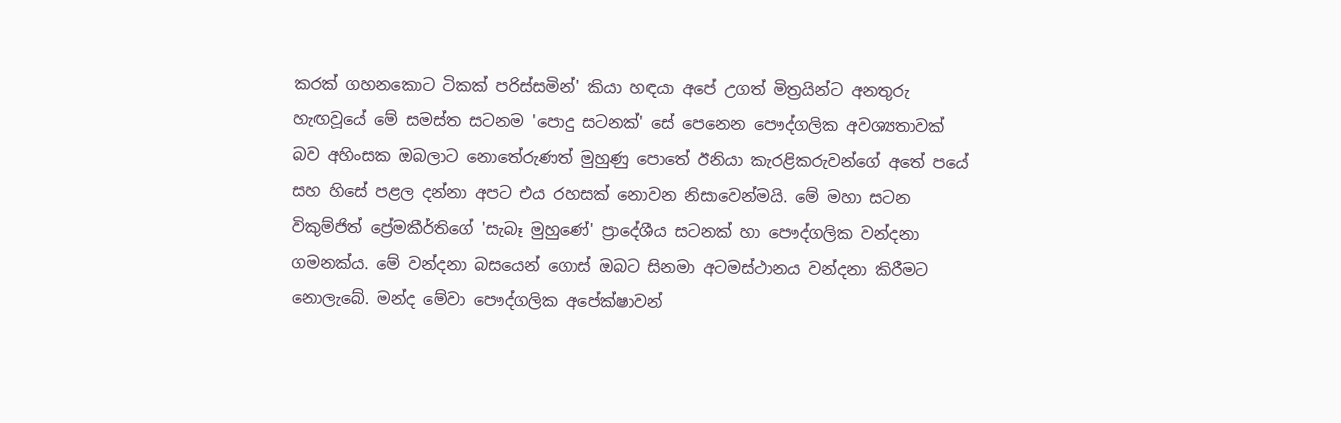කරක් ගහනකොට ටිකක් පරිස්සමින්' කියා හඳයා අපේ උගත් මිත්‍රයින්ට අනතුරු හැඟවූයේ මේ සමස්ත සටනම 'පොදු සටනක්' සේ පෙනෙන පෞද්ගලික අවශ්‍යතාවක් බව අහිංසක ඔබලාට නොතේරුණත් මුහුණු පොතේ ඊනියා කැරළිකරුවන්ගේ අතේ පයේ සහ හිසේ පළල දන්නා අපට එය රහසක් නොවන නිසාවෙන්මයි. මේ මහා සටන විකුම්ජිත් ප්‍රේමකීර්තිගේ 'සැබෑ මුහුණේ' ප්‍රාදේශීය සටනක් හා පෞද්ගලික වන්දනා ගමනක්ය. මේ වන්දනා බසයෙන් ගොස් ඔබට සිනමා අටමස්ථානය වන්දනා කිරීමට නොලැබේ. මන්ද මේවා පෞද්ගලික අපේක්ෂාවන්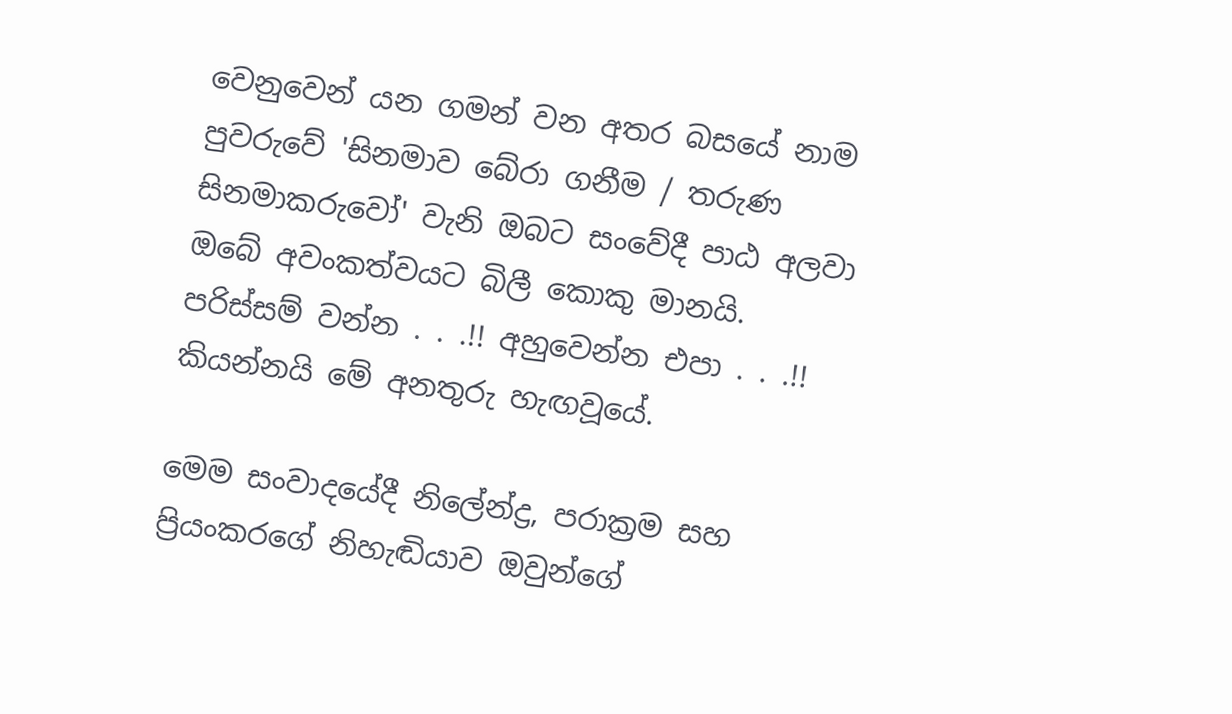වෙනුවෙන් යන ගමන් වන අතර බසයේ නාම පුවරුවේ 'සිනමාව බේරා ගනීම / තරුණ සිනමාකරුවෝ' වැනි ඔබට සංවේදී පාඨ අලවා ඔබේ අවංකත්වයට බිලී කොකු මානයි. පරිස්සම් වන්න . . .!! අහුවෙන්න එපා . . .!! කියන්නයි මේ අනතුරු හැඟවූයේ.

මෙම සංවාදයේදී නිලේන්ද්‍ර, පරාක්‍රම සහ ප්‍රියංකරගේ නිහැඬියාව ඔවුන්ගේ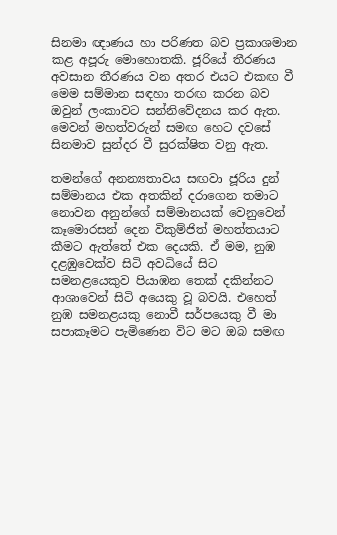සිනමා ඥාණය හා පරිණත බව ප්‍රකාශමාන කළ අපූරු මොහොතකි. ජූරියේ තීරණය අවසාන තීරණය වන අතර එයට එකඟ වී මෙම සම්මාන සඳහා තරඟ කරන බව ඔවුන් ලංකාවට සන්නිවේදනය කර ඇත. මෙවන් මහත්වරුන් සමඟ හෙට දවසේ සිනමාව සුන්දර වී සුරක්ෂිත වනු ඇත.

තමන්ගේ අනන්‍යතාවය සඟවා ජූරිය දුන් සම්මානය එක අතකින් දරාගෙන තමාට නොවන අනුන්ගේ සම්මානයක් වෙනුවෙන් කෑමොරසන් දෙන විකුම්ජිත් මහත්තයාට කීමට ඇත්තේ එක දෙයකි. ඒ මම, නුඹ දළඹුවෙක්ව සිටි අවධියේ සිට සමනළයෙකුව පියාඹන තෙක් දකින්නට ආශාවෙන් සිටි අයෙකු වූ බවයි. එහෙත් නුඹ සමනළයකු නොවී සර්පයෙකු වී මා සපාකෑමට පැමිණෙන විට මට ඔබ සමඟ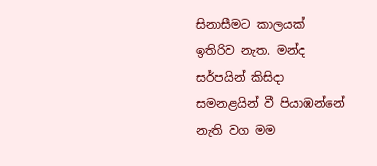සිනාසීමට කාලයක් ඉතිරිව නැත. මන්ද සර්පයින් කිසිදා සමනළයින් වී පියාඹන්නේ නැති වග මම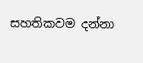සහතිකවම දන්නා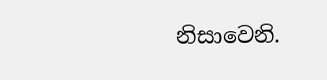නිසාවෙනි.